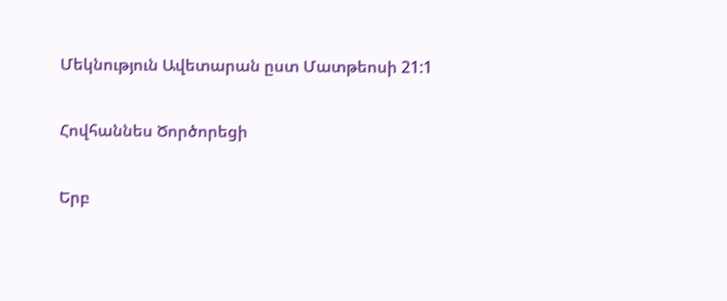Մեկնություն Ավետարան ըստ Մատթեոսի 21:1

Հովհաննես Ծործորեցի

Երբ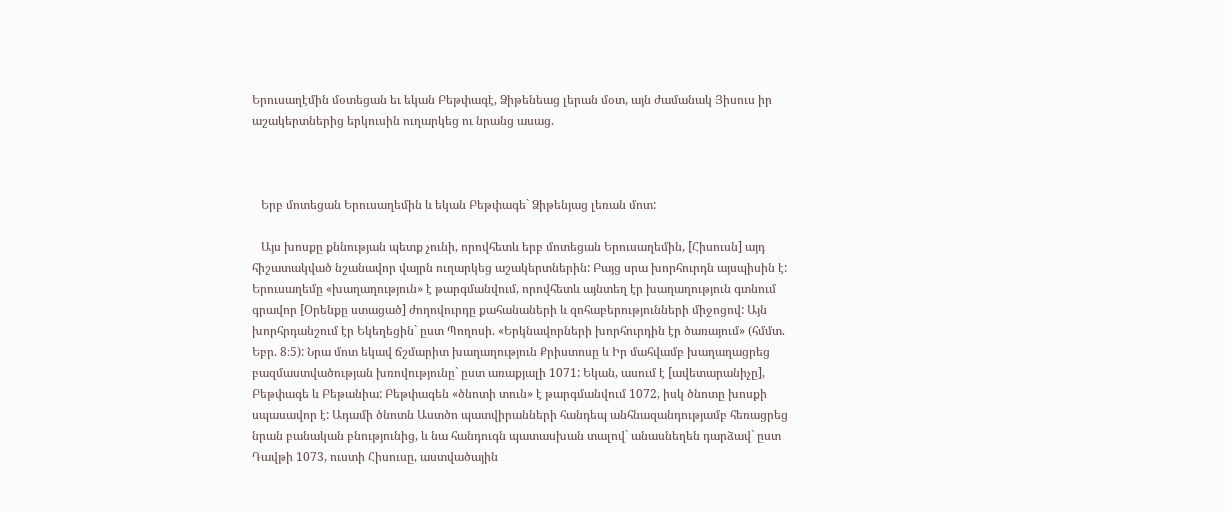Երուսաղէմին մօտեցան եւ եկան Բեթփագէ, Ձիթենեաց լերան մօտ, այն ժամանակ Յիսուս իր աշակերտներից երկուսին ուղարկեց ու նրանց ասաց.



   Երբ մոտեցան Երուսաղեմին և եկան Բեթփագե` Ձիթենյաց լեռան մոտ:

   Այս խոսքը քննության պետք չունի, որովհետև երբ մոտեցան Երուսաղեմին, [Հիսուսն] այդ հիշատակված նշանավոր վայրն ուղարկեց աշակերտներին: Բայց սրա խորհուրդն այսպիսին է: Երուսաղեմը «խաղաղություն» է թարգմանվում, որովհետև այնտեղ էր խաղաղություն գտնում գրավոր [Օրենքը ստացած] ժողովուրդը քահանաների և զոհաբերությունների միջոցով: Այն խորհրդանշում էր Եկեղեցին` ըստ Պողոսի. «Երկնավորների խորհուրդին էր ծառայում» (հմմտ. Եբր. 8։5): Նրա մոտ եկավ ճշմարիտ խաղաղություն Քրիստոսը և Իր մահվամբ խաղաղացրեց բազմաստվածության խռովությունը` ըստ առաքյալի 1071: Եկան, ասում է [ավետարանիչը], Բեթփագե և Բեթանիա: Բեթփագեն «ծնոտի տուն» է թարգմանվում 1072, իսկ ծնոտը խոսքի սպասավոր է: Ադամի ծնոտն Աստծո պատվիրանների հանդեպ անհնազանդությամբ հեռացրեց նրան բանական բնությունից, և նա հանդուգն պատասխան տալով` անասնեղեն դարձավ` ըստ Դավթի 1073, ուստի Հիսուսը, աստվածային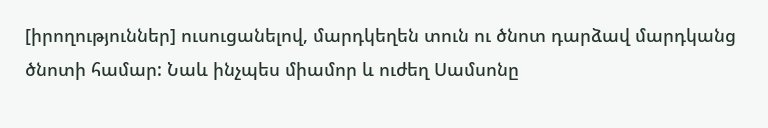[իրողություններ] ուսուցանելով, մարդկեղեն տուն ու ծնոտ դարձավ մարդկանց ծնոտի համար: Նաև ինչպես միամոր և ուժեղ Սամսոնը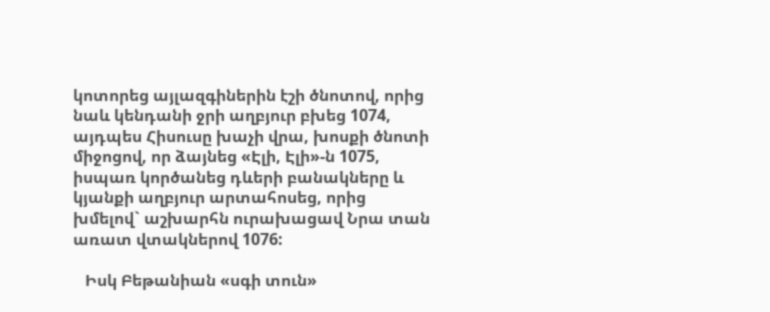կոտորեց այլազգիներին էշի ծնոտով, որից նաև կենդանի ջրի աղբյուր բխեց 1074, այդպես Հիսուսը խաչի վրա, խոսքի ծնոտի միջոցով, որ ձայնեց «Էլի, Էլի»-ն 1075, իսպառ կործանեց դևերի բանակները և կյանքի աղբյուր արտահոսեց, որից խմելով` աշխարհն ուրախացավ Նրա տան առատ վտակներով 1076:

   Իսկ Բեթանիան «սգի տուն»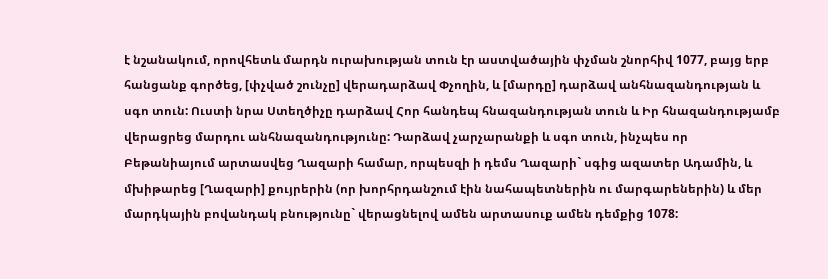է նշանակում, որովհետև մարդն ուրախության տուն էր աստվածային փչման շնորհիվ 1077, բայց երբ հանցանք գործեց, [փչված շունչը] վերադարձավ Փչողին, և [մարդը] դարձավ անհնազանդության և սգո տուն: Ուստի նրա Ստեղծիչը դարձավ Հոր հանդեպ հնազանդության տուն և Իր հնազանդությամբ վերացրեց մարդու անհնազանդությունը: Դարձավ չարչարանքի և սգո տուն, ինչպես որ Բեթանիայում արտասվեց Ղազարի համար, որպեսզի ի դեմս Ղազարի` սգից ազատեր Ադամին, և մխիթարեց [Ղազարի] քույրերին (որ խորհրդանշում էին նահապետներին ու մարգարեներին) և մեր մարդկային բովանդակ բնությունը` վերացնելով ամեն արտասուք ամեն դեմքից 1078: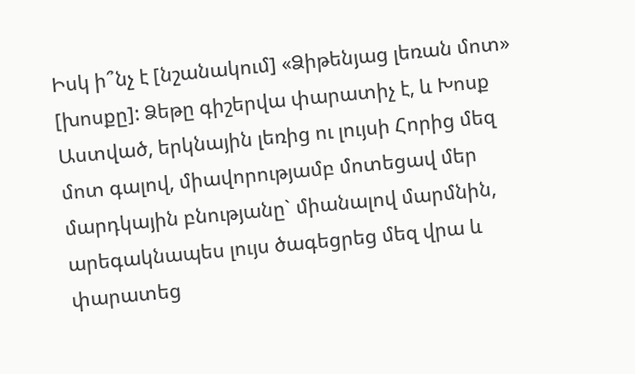Իսկ ի՞նչ է [նշանակում] «Ձիթենյաց լեռան մոտ» [խոսքը]: Ձեթը գիշերվա փարատիչ է, և Խոսք Աստված, երկնային լեռից ու լույսի Հորից մեզ մոտ գալով, միավորությամբ մոտեցավ մեր մարդկային բնությանը` միանալով մարմնին, արեգակնապես լույս ծագեցրեց մեզ վրա և փարատեց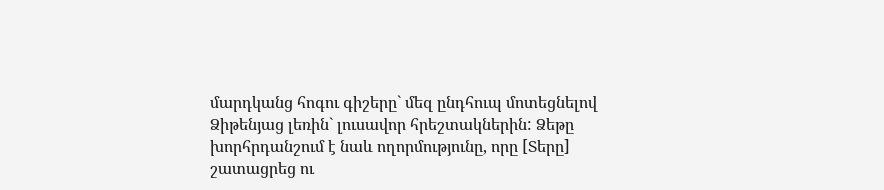մարդկանց հոգու գիշերը` մեզ ընդհուպ մոտեցնելով Ձիթենյաց լեռին` լուսավոր հրեշտակներին: Ձեթը խորհրդանշում է նաև ողորմությունը, որը [Տերը] շատացրեց ու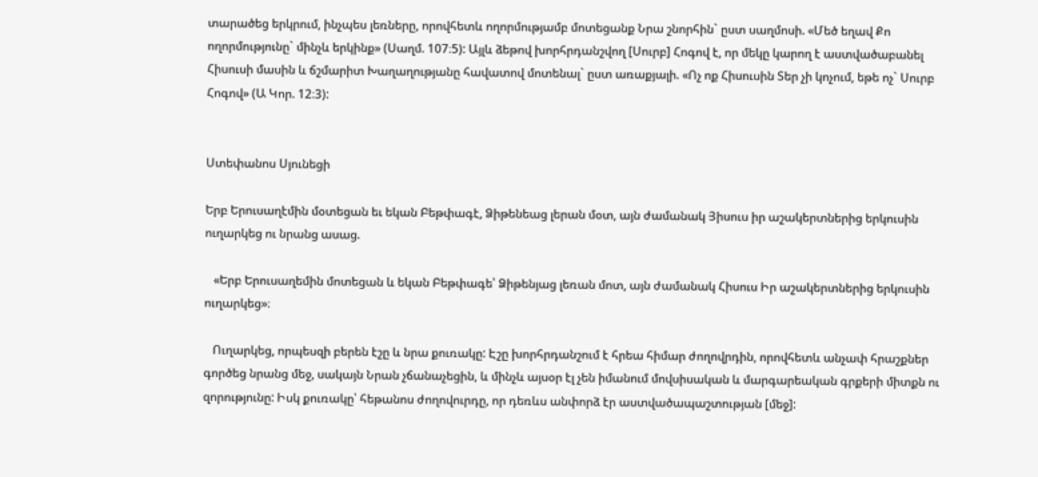տարածեց երկրում, ինչպես լեռները, որովհետև ողորմությամբ մոտեցանք Նրա շնորհին` ըստ սաղմոսի. «Մեծ եղավ Քո ողորմությունը` մինչև երկինք» (Սաղմ. 107։5): Այլև ձեթով խորհրդանշվող [Սուրբ] Հոգով է, որ մեկը կարող է աստվածաբանել Հիսուսի մասին և ճշմարիտ Խաղաղությանը հավատով մոտենալ` ըստ առաքյալի. «Ոչ ոք Հիսուսին Տեր չի կոչում, եթե ոչ` Սուրբ Հոգով» (Ա Կոր. 12։3):


Ստեփանոս Սյունեցի

Երբ Երուսաղէմին մօտեցան եւ եկան Բեթփագէ, Ձիթենեաց լերան մօտ, այն ժամանակ Յիսուս իր աշակերտներից երկուսին ուղարկեց ու նրանց ասաց.

   «Երբ Երուսաղեմին մոտեցան և եկան Բեթփագե՝ Ձիթենյաց լեռան մոտ, այն ժամանակ Հիսուս Իր աշակերտներից երկուսին ուղարկեց»։

   Ուղարկեց, որպեսզի բերեն էշը և նրա քուռակը: Էշը խորհրդանշում է հրեա հիմար ժողովրդին, որովհետև անչափ հրաշքներ գործեց նրանց մեջ, սակայն Նրան չճանաչեցին, և մինչև այսօր էլ չեն իմանում մովսիսական և մարգարեական գրքերի միտքն ու զորությունը: Իսկ քուռակը՝ հեթանոս ժողովուրդը, որ դեռևս անփորձ էր աստվածապաշտության [մեջ]: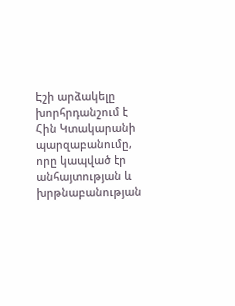Էշի արձակելը խորհրդանշում է Հին Կտակարանի պարզաբանումը, որը կապված էր անհայտության և խրթնաբանության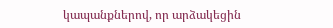կապանքներով, որ արձակեցին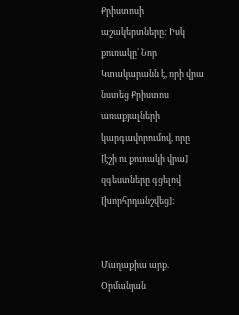Քրիստոսի աշակերտները: Իսկ քուռակը՝ Նոր Կտակարանն է, որի վրա նստեց Քրիստոս առաքյալների կարգավորումով, որը [էշի ու քուռակի վրա] զգեստները գցելով [խորհրդանշվեց]:


Մաղաքիա արք. Օրմանյան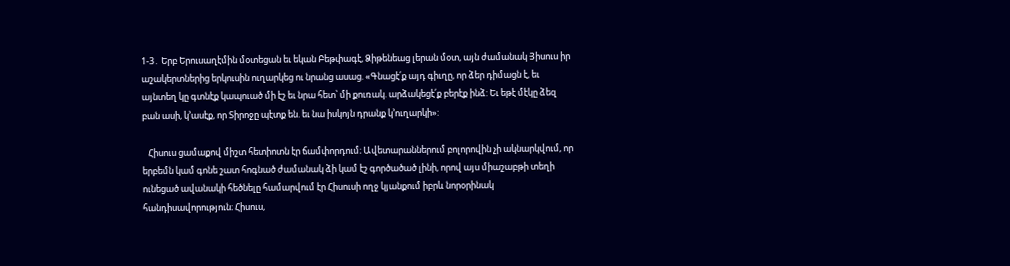1-3․ Երբ Երուսաղէմին մօտեցան եւ եկան Բեթփագէ, Ձիթենեաց լերան մօտ, այն ժամանակ Յիսուս իր աշակերտներից երկուսին ուղարկեց ու նրանց ասաց. «Գնացէ՛ք այդ գիւղը, որ ձեր դիմացն է, եւ այնտեղ կը գտնէք կապուած մի էշ եւ նրա հետ՝ մի քուռակ. արձակեցէ՛ք բերէք ինձ: Եւ եթէ մէկը ձեզ բան ասի, կ՚ասէք, որ Տիրոջը պէտք են. եւ նա իսկոյն դրանք կ՚ուղարկի»:

   Հիսուս ցամաքով միշտ հետիոտն էր ճամփորդում։ Ավետարաններում բոլորովին չի ակնարկվում, որ երբեմն կամ գոնե շատ հոգնած ժամանակ ձի կամ էշ գործածած լինի, որով այս միաշաբթի տեղի ունեցած ավանակի հեծնելը համարվում էր Հիսուսի ողջ կյանքում իբրև նորօրինակ հանդիսավորություն։ Հիսուս,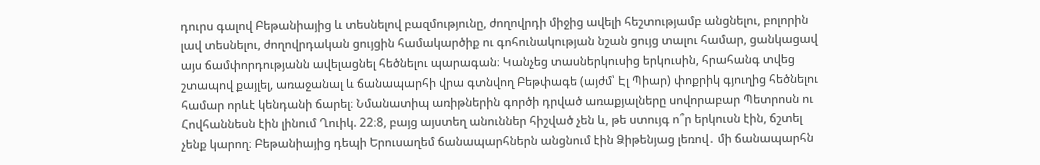դուրս գալով Բեթանիայից և տեսնելով բազմությունը, ժողովրդի միջից ավելի հեշտությամբ անցնելու, բոլորին լավ տեսնելու, ժողովրդական ցույցին համակարծիք ու գոհունակության նշան ցույց տալու համար, ցանկացավ այս ճամփորդությանն ավելացնել հեծնելու պարագան։ Կանչեց տասներկուսից երկուսին, հրահանգ տվեց շտապով քայլել, առաջանալ և ճանապարհի վրա գտնվող Բեթփագե (այժմ՝ Էլ Պիար) փոքրիկ գյուղից հեծնելու համար որևէ կենդանի ճարել։ Նմանատիպ առիթներին գործի դրված առաքյալները սովորաբար Պետրոսն ու Հովհաննեսն էին լինում Ղուիկ. 22։8, բայց այստեղ անուններ հիշված չեն և, թե ստույգ ո՞ր երկուսն էին, ճշտել չենք կարող։ Բեթանիայից դեպի Երուսաղեմ ճանապարհներն անցնում էին Ձիթենյաց լեռով․ մի ճանապարհն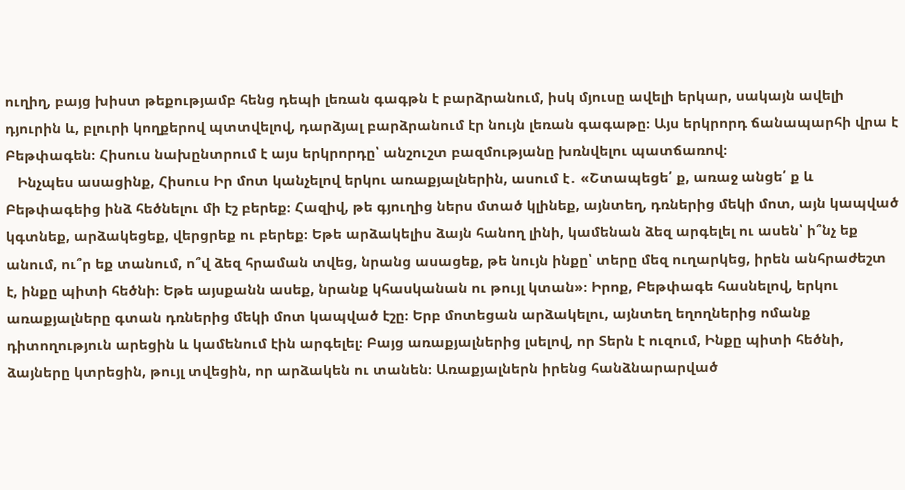ուղիղ, բայց խիստ թեքությամբ հենց դեպի լեռան գագթն է բարձրանում, իսկ մյուսը ավելի երկար, սակայն ավելի դյուրին և, բլուրի կողքերով պտտվելով, դարձյալ բարձրանում էր նույն լեռան գագաթը։ Այս երկրորդ ճանապարհի վրա է Բեթփագեն։ Հիսուս նախընտրում է այս երկրորդը՝ անշուշտ բազմությանը խռնվելու պատճառով։
   Ինչպես ասացինք, Հիսուս Իր մոտ կանչելով երկու առաքյալներին, ասում է․ «Շտապեցե՛ ք, առաջ անցե՛ ք և Բեթփագեից ինձ հեծնելու մի էշ բերեք։ Հազիվ, թե գյուղից ներս մտած կլինեք, այնտեղ, դռներից մեկի մոտ, այն կապված կգտնեք, արձակեցեք, վերցրեք ու բերեք։ Եթե արձակելիս ձայն հանող լինի, կամենան ձեզ արգելել ու ասեն՝ ի՞նչ եք անում, ու՞ր եք տանում, ո՞վ ձեզ հրաման տվեց, նրանց ասացեք, թե նույն ինքը՝ տերը մեզ ուղարկեց, իրեն անհրաժեշտ է, ինքը պիտի հեծնի։ Եթե այսքանն ասեք, նրանք կհասկանան ու թույլ կտան»։ Իրոք, Բեթփագե հասնելով, երկու առաքյալները գտան դռներից մեկի մոտ կապված էշը։ Երբ մոտեցան արձակելու, այնտեղ եղողներից ոմանք դիտողություն արեցին և կամենում էին արգելել։ Բայց առաքյալներից լսելով, որ Տերն է ուզում, Ինքը պիտի հեծնի, ձայները կտրեցին, թույլ տվեցին, որ արձակեն ու տանեն։ Առաքյալներն իրենց հանձնարարված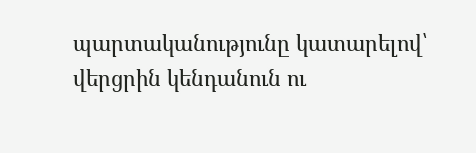պարտականությունը կատարելով՝ վերցրին կենդանուն ու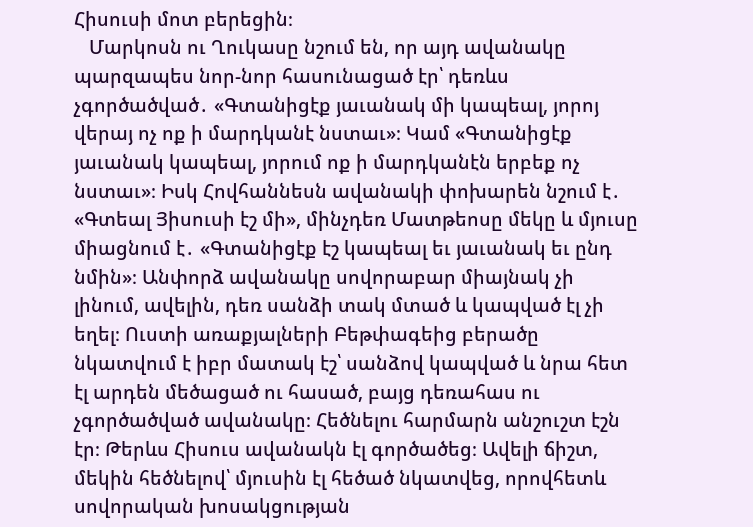Հիսուսի մոտ բերեցին։
   Մարկոսն ու Ղուկասը նշում են, որ այդ ավանակը պարզապես նոր-նոր հասունացած էր՝ դեռևս չգործածված․ «Գտանիցէք յաւանակ մի կապեալ, յորոյ վերայ ոչ ոք ի մարդկանէ նստաւ»։ Կամ «Գտանիցէք յաւանակ կապեալ, յորում ոք ի մարդկանէն երբեք ոչ նստաւ»։ Իսկ Հովհաննեսն ավանակի փոխարեն նշում է․ «Գտեալ Յիսուսի էշ մի», մինչդեռ Մատթեոսը մեկը և մյուսը միացնում է․ «Գտանիցէք էշ կապեալ եւ յաւանակ եւ ընդ նմին»։ Անփորձ ավանակը սովորաբար միայնակ չի լինում, ավելին, դեռ սանձի տակ մտած և կապված էլ չի եղել։ Ուստի առաքյալների Բեթփագեից բերածը նկատվում է իբր մատակ էշ՝ սանձով կապված և նրա հետ էլ արդեն մեծացած ու հասած, բայց դեռահաս ու չգործածված ավանակը։ Հեծնելու հարմարն անշուշտ էշն էր։ Թերևս Հիսուս ավանակն էլ գործածեց։ Ավելի ճիշտ, մեկին հեծնելով՝ մյուսին էլ հեծած նկատվեց, որովհետև սովորական խոսակցության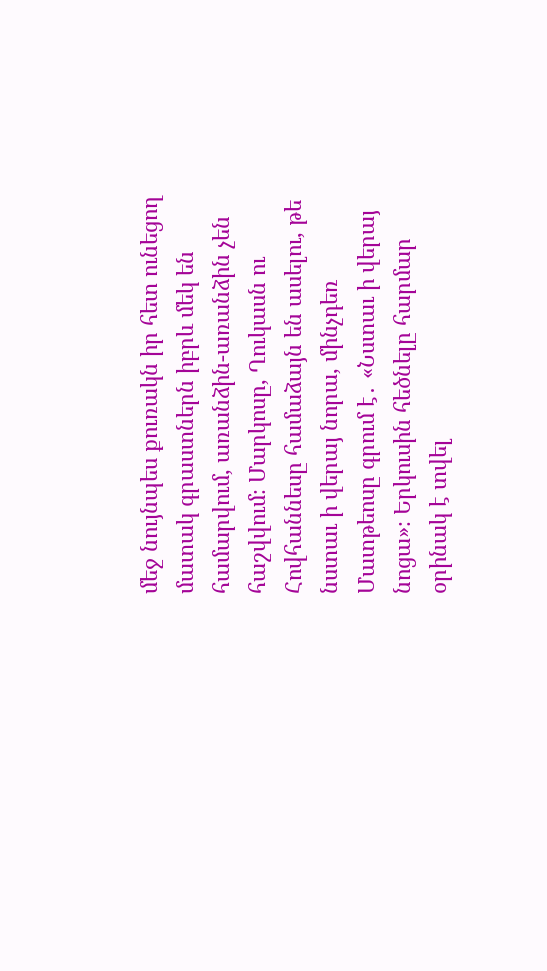մեջ նույնպես քուռակն իր հետ ունեցող մատակ գրաստներն իբրև մեկ են համարվում, առանձին-առանձին չեն հաշվվում։ Մարկոսը, Ղուկասն ու Հովհաննեսը համաձայն են ասելու, թե նստաւ ի վերայ նորա, մինչդեռ Մատթեոսը գրում է․ «Նստաւ ի վերայ նոցա»։ Երկուսին հեծնելը հարմար օրինակ է տվել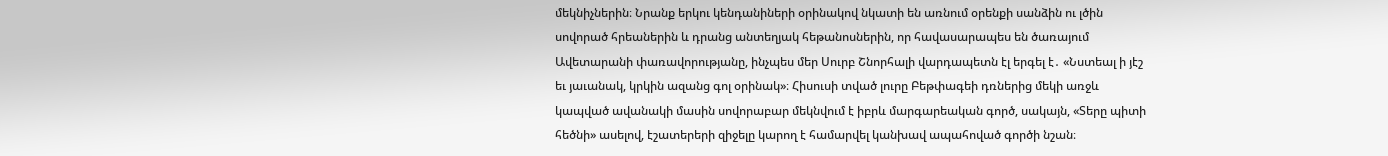մեկնիչներին։ Նրանք երկու կենդանիների օրինակով նկատի են առնում օրենքի սանձին ու լծին սովորած հրեաներին և դրանց անտեղյակ հեթանոսներին, որ հավասարապես են ծառայում Ավետարանի փառավորությանը, ինչպես մեր Սուրբ Շնորհալի վարդապետն էլ երգել է․ «Նստեալ ի յէշ եւ յաւանակ, կրկին ազանց գոլ օրինակ»։ Հիսուսի տված լուրը Բեթփագեի դռներից մեկի առջև կապված ավանակի մասին սովորաբար մեկնվում է իբրև մարգարեական գործ, սակայն, «Տերը պիտի հեծնի» ասելով, էշատերերի զիջելը կարող է համարվել կանխավ ապահոված գործի նշան։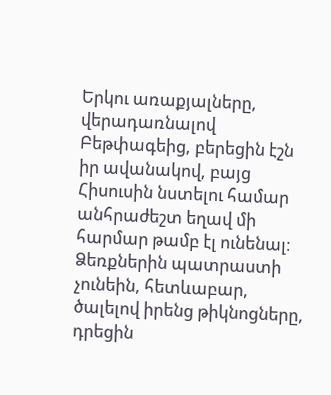Երկու առաքյալները, վերադառնալով Բեթփագեից, բերեցին էշն իր ավանակով, բայց Հիսուսին նստելու համար անհրաժեշտ եղավ մի հարմար թամբ էլ ունենալ։ Ձեռքներին պատրաստի չունեին, հետևաբար, ծալելով իրենց թիկնոցները, դրեցին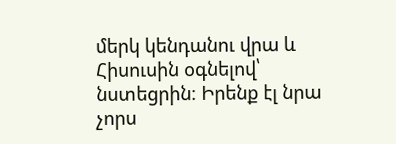մերկ կենդանու վրա և Հիսուսին օգնելով՝ նստեցրին։ Իրենք էլ նրա չորս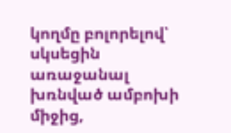կողմը բոլորելով՝ սկսեցին առաջանալ խռնված ամբոխի միջից,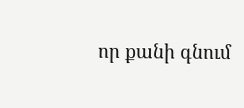որ քանի գնում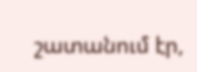շատանում էր,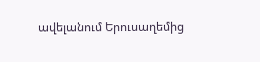ավելանում Երուսաղեմից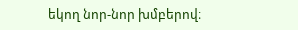եկող նոր-նոր խմբերով։